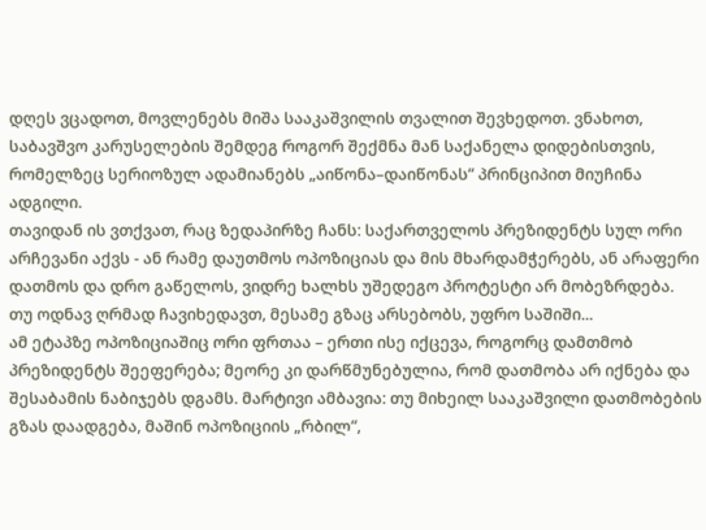დღეს ვცადოთ, მოვლენებს მიშა სააკაშვილის თვალით შევხედოთ. ვნახოთ, საბავშვო კარუსელების შემდეგ როგორ შექმნა მან საქანელა დიდებისთვის, რომელზეც სერიოზულ ადამიანებს „აიწონა–დაიწონას“ პრინციპით მიუჩინა ადგილი.
თავიდან ის ვთქვათ, რაც ზედაპირზე ჩანს: საქართველოს პრეზიდენტს სულ ორი არჩევანი აქვს - ან რამე დაუთმოს ოპოზიციას და მის მხარდამჭერებს, ან არაფერი დათმოს და დრო გაწელოს, ვიდრე ხალხს უშედეგო პროტესტი არ მობეზრდება.
თუ ოდნავ ღრმად ჩავიხედავთ, მესამე გზაც არსებობს, უფრო საშიში...
ამ ეტაპზე ოპოზიციაშიც ორი ფრთაა – ერთი ისე იქცევა, როგორც დამთმობ პრეზიდენტს შეეფერება; მეორე კი დარწმუნებულია, რომ დათმობა არ იქნება და შესაბამის ნაბიჯებს დგამს. მარტივი ამბავია: თუ მიხეილ სააკაშვილი დათმობების გზას დაადგება, მაშინ ოპოზიციის „რბილ“,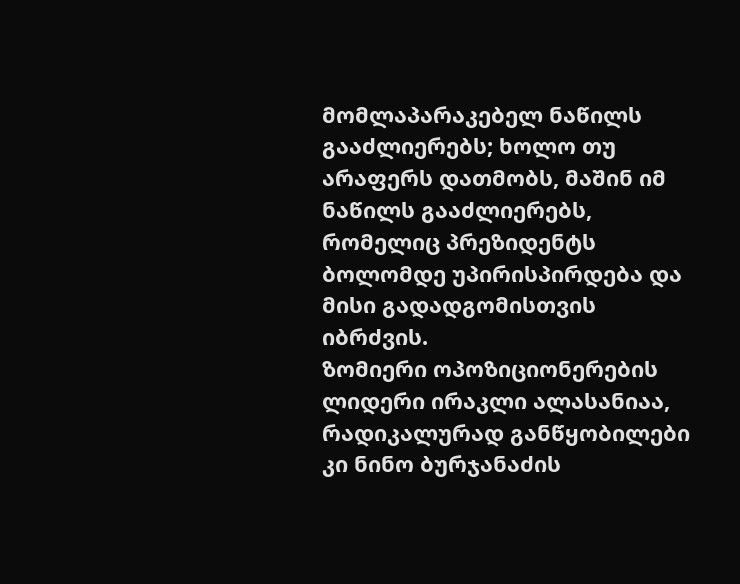მომლაპარაკებელ ნაწილს გააძლიერებს; ხოლო თუ არაფერს დათმობს, მაშინ იმ ნაწილს გააძლიერებს, რომელიც პრეზიდენტს ბოლომდე უპირისპირდება და მისი გადადგომისთვის იბრძვის.
ზომიერი ოპოზიციონერების ლიდერი ირაკლი ალასანიაა, რადიკალურად განწყობილები კი ნინო ბურჯანაძის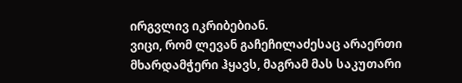ირგვლივ იკრიბებიან.
ვიცი, რომ ლევან გაჩეჩილაძესაც არაერთი მხარდამჭერი ჰყავს, მაგრამ მას საკუთარი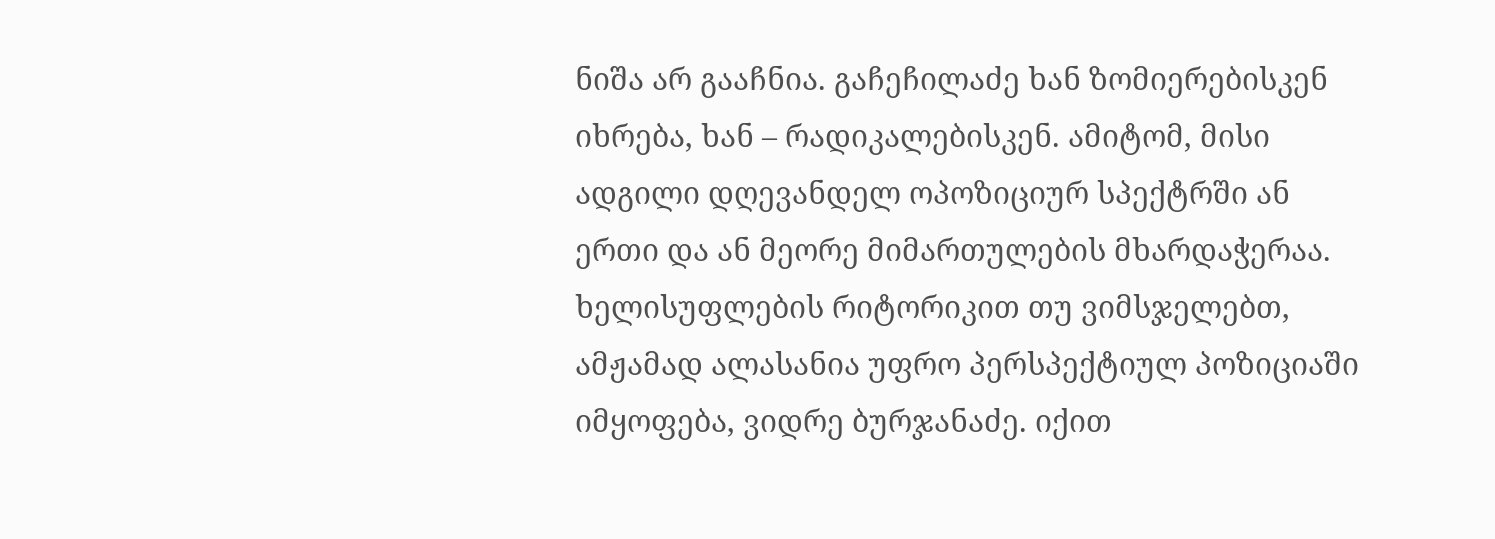ნიშა არ გააჩნია. გაჩეჩილაძე ხან ზომიერებისკენ იხრება, ხან – რადიკალებისკენ. ამიტომ, მისი ადგილი დღევანდელ ოპოზიციურ სპექტრში ან ერთი და ან მეორე მიმართულების მხარდაჭერაა.
ხელისუფლების რიტორიკით თუ ვიმსჯელებთ, ამჟამად ალასანია უფრო პერსპექტიულ პოზიციაში იმყოფება, ვიდრე ბურჯანაძე. იქით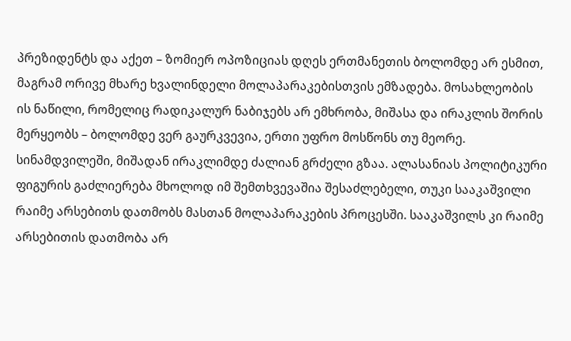პრეზიდენტს და აქეთ – ზომიერ ოპოზიციას დღეს ერთმანეთის ბოლომდე არ ესმით, მაგრამ ორივე მხარე ხვალინდელი მოლაპარაკებისთვის ემზადება. მოსახლეობის ის ნაწილი, რომელიც რადიკალურ ნაბიჯებს არ ემხრობა, მიშასა და ირაკლის შორის მერყეობს – ბოლომდე ვერ გაურკვევია, ერთი უფრო მოსწონს თუ მეორე.
სინამდვილეში, მიშადან ირაკლიმდე ძალიან გრძელი გზაა. ალასანიას პოლიტიკური ფიგურის გაძლიერება მხოლოდ იმ შემთხვევაშია შესაძლებელი, თუკი სააკაშვილი რაიმე არსებითს დათმობს მასთან მოლაპარაკების პროცესში. სააკაშვილს კი რაიმე არსებითის დათმობა არ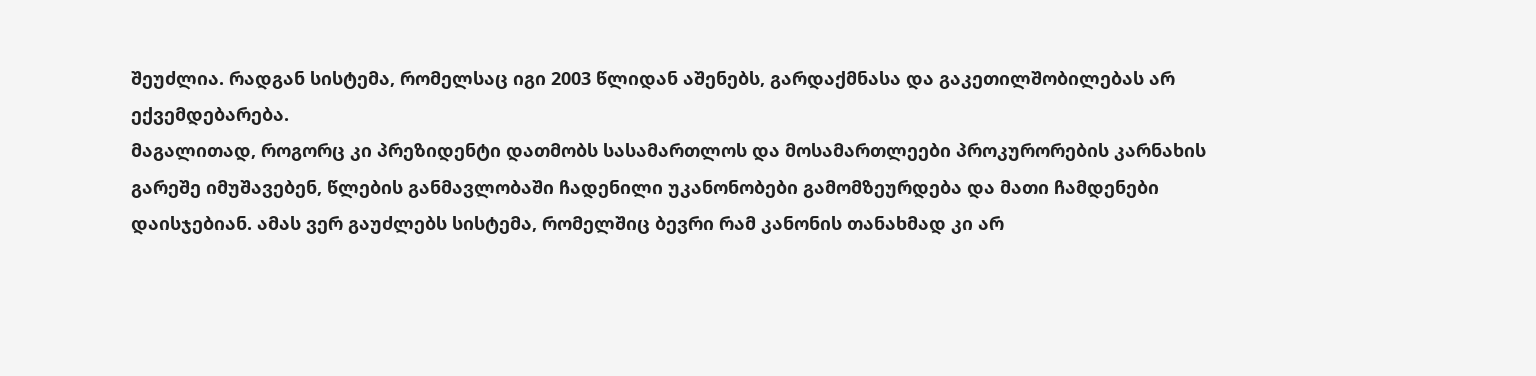შეუძლია. რადგან სისტემა, რომელსაც იგი 2003 წლიდან აშენებს, გარდაქმნასა და გაკეთილშობილებას არ ექვემდებარება.
მაგალითად, როგორც კი პრეზიდენტი დათმობს სასამართლოს და მოსამართლეები პროკურორების კარნახის გარეშე იმუშავებენ, წლების განმავლობაში ჩადენილი უკანონობები გამომზეურდება და მათი ჩამდენები დაისჯებიან. ამას ვერ გაუძლებს სისტემა, რომელშიც ბევრი რამ კანონის თანახმად კი არ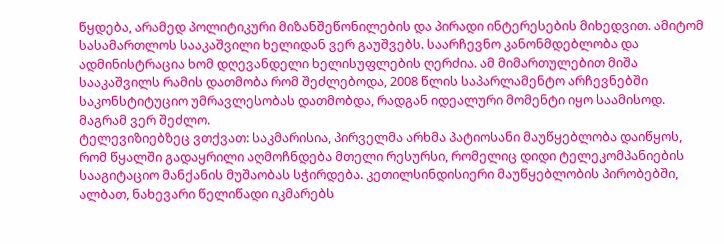წყდება, არამედ პოლიტიკური მიზანშეწონილების და პირადი ინტერესების მიხედვით. ამიტომ სასამართლოს სააკაშვილი ხელიდან ვერ გაუშვებს. საარჩევნო კანონმდებლობა და ადმინისტრაცია ხომ დღევანდელი ხელისუფლების ღერძია. ამ მიმართულებით მიშა სააკაშვილს რამის დათმობა რომ შეძლებოდა, 2008 წლის საპარლამენტო არჩევნებში საკონსტიტუციო უმრავლესობას დათმობდა, რადგან იდეალური მომენტი იყო საამისოდ. მაგრამ ვერ შეძლო.
ტელევიზიებზეც ვთქვათ: საკმარისია, პირველმა არხმა პატიოსანი მაუწყებლობა დაიწყოს, რომ წყალში გადაყრილი აღმოჩნდება მთელი რესურსი, რომელიც დიდი ტელეკომპანიების სააგიტაციო მანქანის მუშაობას სჭირდება. კეთილსინდისიერი მაუწყებლობის პირობებში, ალბათ, ნახევარი წელიწადი იკმარებს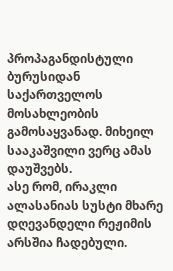პროპაგანდისტული ბურუსიდან საქართველოს მოსახლეობის გამოსაყვანად. მიხეილ სააკაშვილი ვერც ამას დაუშვებს.
ასე რომ, ირაკლი ალასანიას სუსტი მხარე დღევანდელი რეჟიმის არსშია ჩადებული.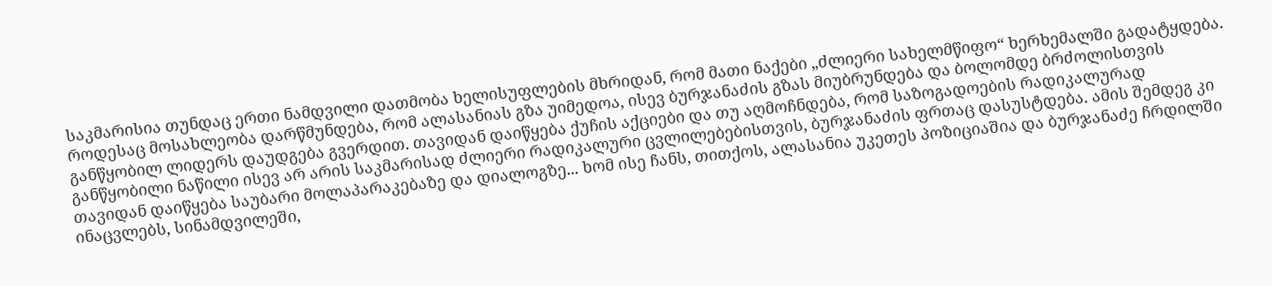საკმარისია თუნდაც ერთი ნამდვილი დათმობა ხელისუფლების მხრიდან, რომ მათი ნაქები „ძლიერი სახელმწიფო“ ხერხემალში გადატყდება.
როდესაც მოსახლეობა დარწმუნდება, რომ ალასანიას გზა უიმედოა, ისევ ბურჯანაძის გზას მიუბრუნდება და ბოლომდე ბრძოლისთვის განწყობილ ლიდერს დაუდგება გვერდით. თავიდან დაიწყება ქუჩის აქციები და თუ აღმოჩნდება, რომ საზოგადოების რადიკალურად განწყობილი ნაწილი ისევ არ არის საკმარისად ძლიერი რადიკალური ცვლილებებისთვის, ბურჯანაძის ფრთაც დასუსტდება. ამის შემდეგ კი თავიდან დაიწყება საუბარი მოლაპარაკებაზე და დიალოგზე... ხომ ისე ჩანს, თითქოს, ალასანია უკეთეს პოზიციაშია და ბურჯანაძე ჩრდილში ინაცვლებს, სინამდვილეში,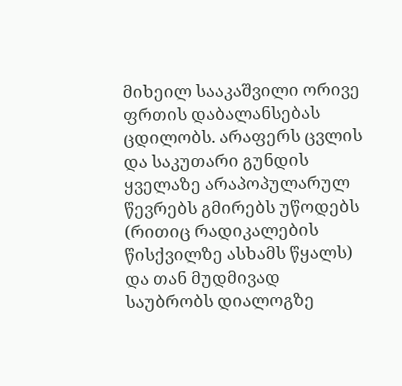მიხეილ სააკაშვილი ორივე ფრთის დაბალანსებას ცდილობს. არაფერს ცვლის და საკუთარი გუნდის ყველაზე არაპოპულარულ წევრებს გმირებს უწოდებს (რითიც რადიკალების წისქვილზე ასხამს წყალს) და თან მუდმივად საუბრობს დიალოგზე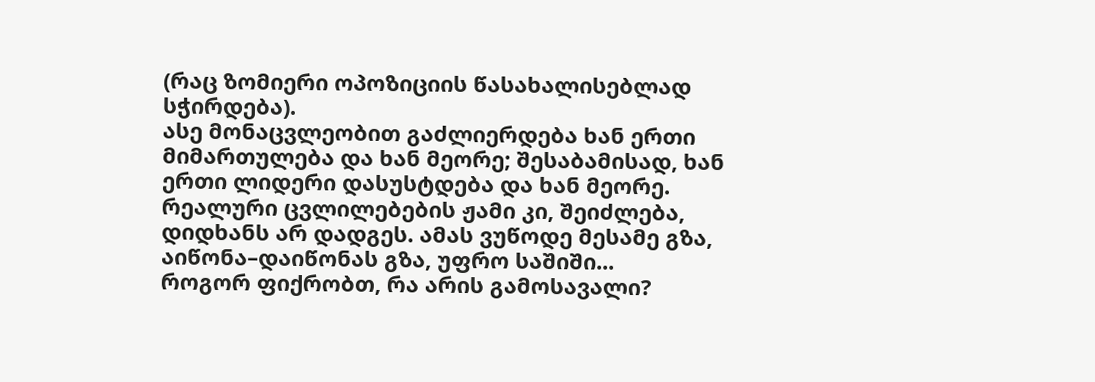(რაც ზომიერი ოპოზიციის წასახალისებლად სჭირდება).
ასე მონაცვლეობით გაძლიერდება ხან ერთი მიმართულება და ხან მეორე; შესაბამისად, ხან ერთი ლიდერი დასუსტდება და ხან მეორე. რეალური ცვლილებების ჟამი კი, შეიძლება, დიდხანს არ დადგეს. ამას ვუწოდე მესამე გზა, აიწონა–დაიწონას გზა, უფრო საშიში...
როგორ ფიქრობთ, რა არის გამოსავალი?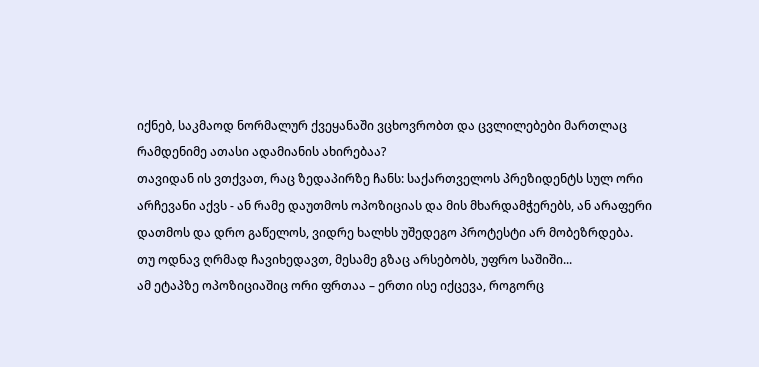იქნებ, საკმაოდ ნორმალურ ქვეყანაში ვცხოვრობთ და ცვლილებები მართლაც რამდენიმე ათასი ადამიანის ახირებაა?
თავიდან ის ვთქვათ, რაც ზედაპირზე ჩანს: საქართველოს პრეზიდენტს სულ ორი არჩევანი აქვს - ან რამე დაუთმოს ოპოზიციას და მის მხარდამჭერებს, ან არაფერი დათმოს და დრო გაწელოს, ვიდრე ხალხს უშედეგო პროტესტი არ მობეზრდება.
თუ ოდნავ ღრმად ჩავიხედავთ, მესამე გზაც არსებობს, უფრო საშიში...
ამ ეტაპზე ოპოზიციაშიც ორი ფრთაა – ერთი ისე იქცევა, როგორც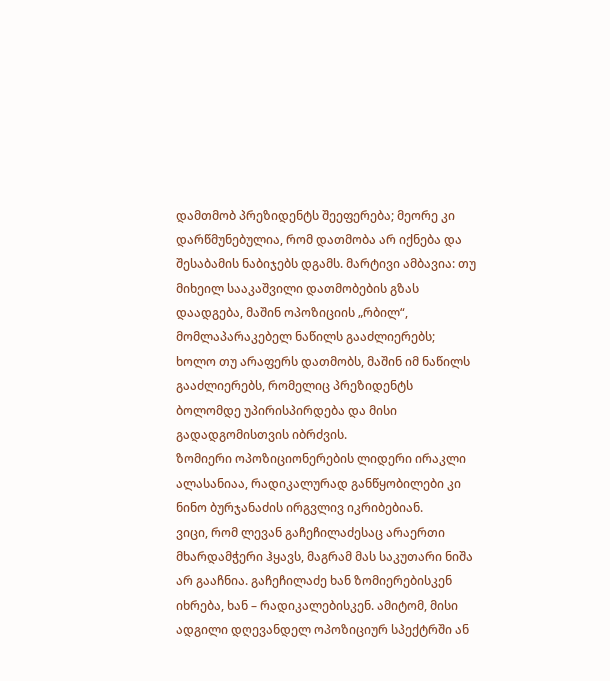დამთმობ პრეზიდენტს შეეფერება; მეორე კი დარწმუნებულია, რომ დათმობა არ იქნება და შესაბამის ნაბიჯებს დგამს. მარტივი ამბავია: თუ მიხეილ სააკაშვილი დათმობების გზას დაადგება, მაშინ ოპოზიციის „რბილ“, მომლაპარაკებელ ნაწილს გააძლიერებს; ხოლო თუ არაფერს დათმობს, მაშინ იმ ნაწილს გააძლიერებს, რომელიც პრეზიდენტს ბოლომდე უპირისპირდება და მისი გადადგომისთვის იბრძვის.
ზომიერი ოპოზიციონერების ლიდერი ირაკლი ალასანიაა, რადიკალურად განწყობილები კი ნინო ბურჯანაძის ირგვლივ იკრიბებიან.
ვიცი, რომ ლევან გაჩეჩილაძესაც არაერთი მხარდამჭერი ჰყავს, მაგრამ მას საკუთარი ნიშა არ გააჩნია. გაჩეჩილაძე ხან ზომიერებისკენ იხრება, ხან – რადიკალებისკენ. ამიტომ, მისი ადგილი დღევანდელ ოპოზიციურ სპექტრში ან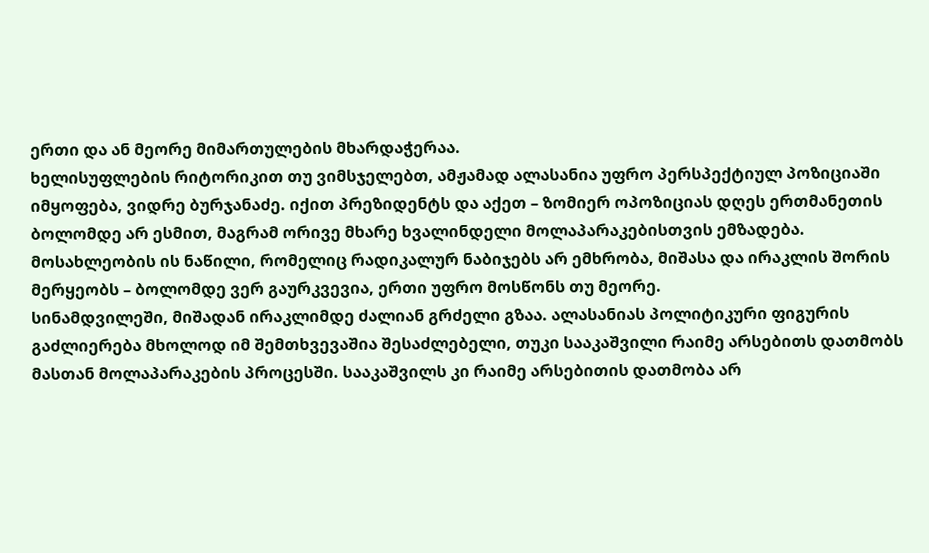ერთი და ან მეორე მიმართულების მხარდაჭერაა.
ხელისუფლების რიტორიკით თუ ვიმსჯელებთ, ამჟამად ალასანია უფრო პერსპექტიულ პოზიციაში იმყოფება, ვიდრე ბურჯანაძე. იქით პრეზიდენტს და აქეთ – ზომიერ ოპოზიციას დღეს ერთმანეთის ბოლომდე არ ესმით, მაგრამ ორივე მხარე ხვალინდელი მოლაპარაკებისთვის ემზადება. მოსახლეობის ის ნაწილი, რომელიც რადიკალურ ნაბიჯებს არ ემხრობა, მიშასა და ირაკლის შორის მერყეობს – ბოლომდე ვერ გაურკვევია, ერთი უფრო მოსწონს თუ მეორე.
სინამდვილეში, მიშადან ირაკლიმდე ძალიან გრძელი გზაა. ალასანიას პოლიტიკური ფიგურის გაძლიერება მხოლოდ იმ შემთხვევაშია შესაძლებელი, თუკი სააკაშვილი რაიმე არსებითს დათმობს მასთან მოლაპარაკების პროცესში. სააკაშვილს კი რაიმე არსებითის დათმობა არ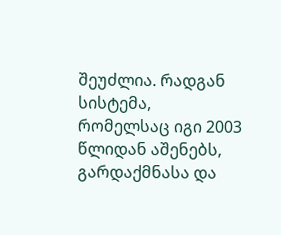შეუძლია. რადგან სისტემა, რომელსაც იგი 2003 წლიდან აშენებს, გარდაქმნასა და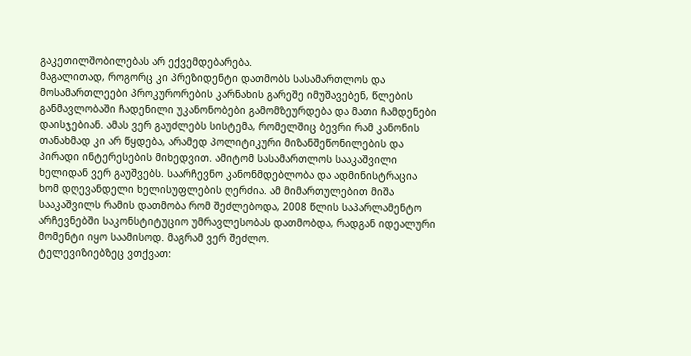გაკეთილშობილებას არ ექვემდებარება.
მაგალითად, როგორც კი პრეზიდენტი დათმობს სასამართლოს და მოსამართლეები პროკურორების კარნახის გარეშე იმუშავებენ, წლების განმავლობაში ჩადენილი უკანონობები გამომზეურდება და მათი ჩამდენები დაისჯებიან. ამას ვერ გაუძლებს სისტემა, რომელშიც ბევრი რამ კანონის თანახმად კი არ წყდება, არამედ პოლიტიკური მიზანშეწონილების და პირადი ინტერესების მიხედვით. ამიტომ სასამართლოს სააკაშვილი ხელიდან ვერ გაუშვებს. საარჩევნო კანონმდებლობა და ადმინისტრაცია ხომ დღევანდელი ხელისუფლების ღერძია. ამ მიმართულებით მიშა სააკაშვილს რამის დათმობა რომ შეძლებოდა, 2008 წლის საპარლამენტო არჩევნებში საკონსტიტუციო უმრავლესობას დათმობდა, რადგან იდეალური მომენტი იყო საამისოდ. მაგრამ ვერ შეძლო.
ტელევიზიებზეც ვთქვათ: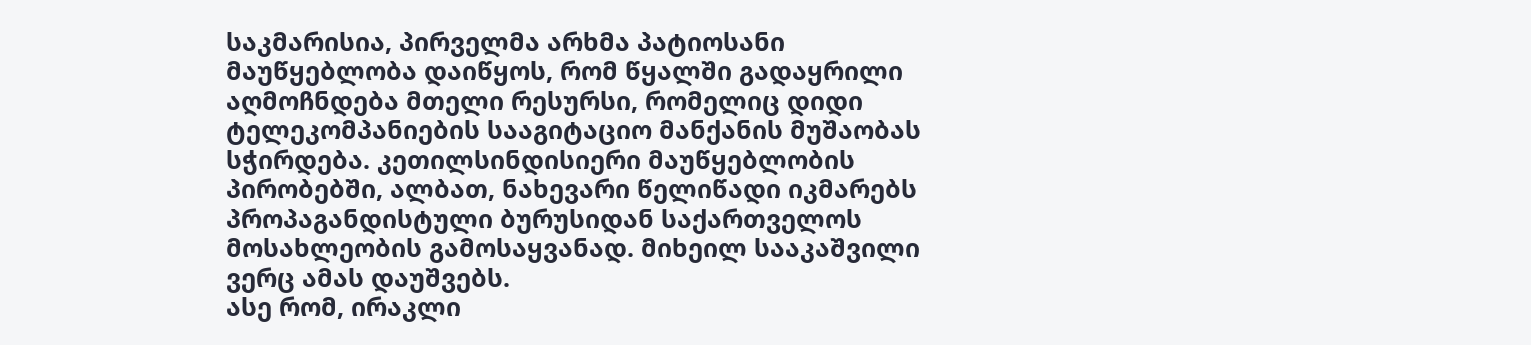საკმარისია, პირველმა არხმა პატიოსანი მაუწყებლობა დაიწყოს, რომ წყალში გადაყრილი აღმოჩნდება მთელი რესურსი, რომელიც დიდი ტელეკომპანიების სააგიტაციო მანქანის მუშაობას სჭირდება. კეთილსინდისიერი მაუწყებლობის პირობებში, ალბათ, ნახევარი წელიწადი იკმარებს პროპაგანდისტული ბურუსიდან საქართველოს მოსახლეობის გამოსაყვანად. მიხეილ სააკაშვილი ვერც ამას დაუშვებს.
ასე რომ, ირაკლი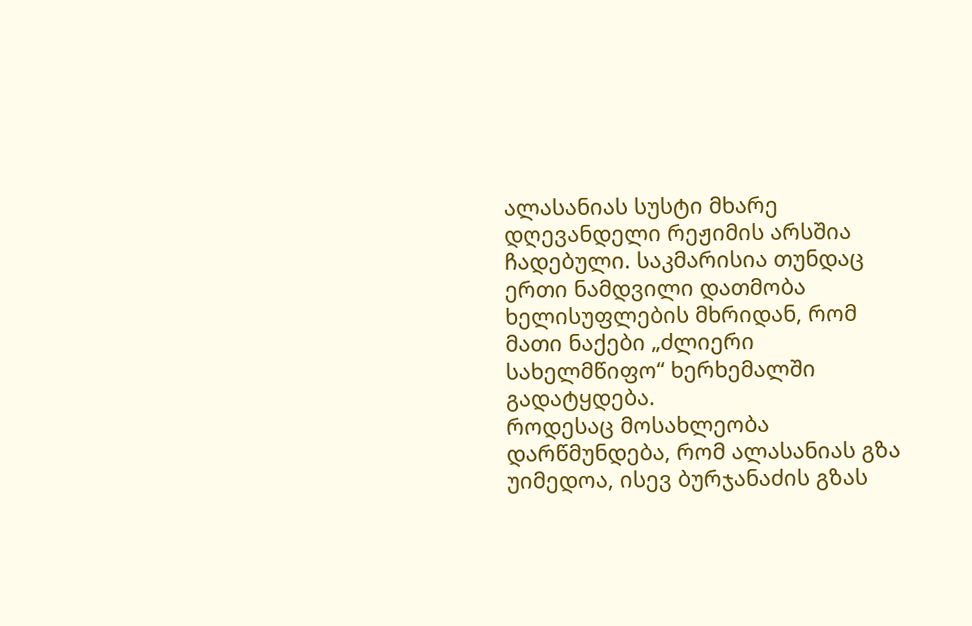ალასანიას სუსტი მხარე დღევანდელი რეჟიმის არსშია ჩადებული. საკმარისია თუნდაც ერთი ნამდვილი დათმობა ხელისუფლების მხრიდან, რომ მათი ნაქები „ძლიერი სახელმწიფო“ ხერხემალში გადატყდება.
როდესაც მოსახლეობა დარწმუნდება, რომ ალასანიას გზა უიმედოა, ისევ ბურჯანაძის გზას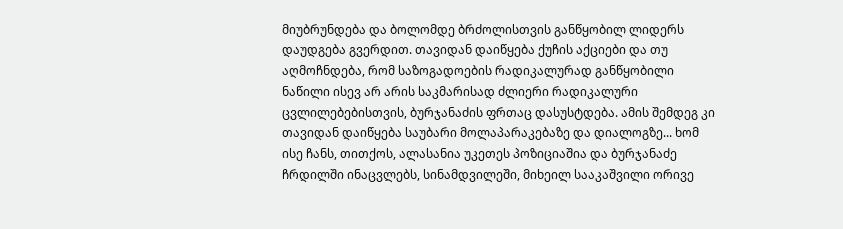მიუბრუნდება და ბოლომდე ბრძოლისთვის განწყობილ ლიდერს დაუდგება გვერდით. თავიდან დაიწყება ქუჩის აქციები და თუ აღმოჩნდება, რომ საზოგადოების რადიკალურად განწყობილი ნაწილი ისევ არ არის საკმარისად ძლიერი რადიკალური ცვლილებებისთვის, ბურჯანაძის ფრთაც დასუსტდება. ამის შემდეგ კი თავიდან დაიწყება საუბარი მოლაპარაკებაზე და დიალოგზე... ხომ ისე ჩანს, თითქოს, ალასანია უკეთეს პოზიციაშია და ბურჯანაძე ჩრდილში ინაცვლებს, სინამდვილეში, მიხეილ სააკაშვილი ორივე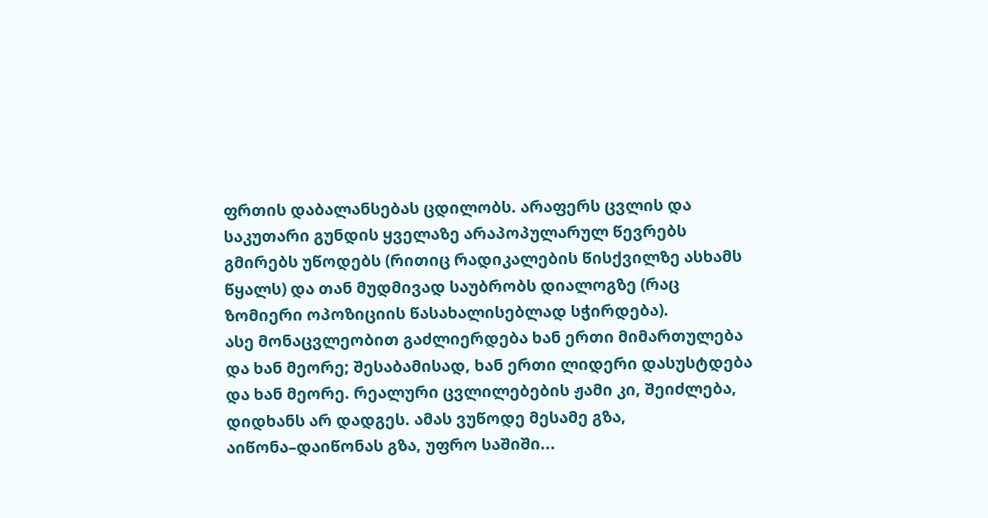ფრთის დაბალანსებას ცდილობს. არაფერს ცვლის და საკუთარი გუნდის ყველაზე არაპოპულარულ წევრებს გმირებს უწოდებს (რითიც რადიკალების წისქვილზე ასხამს წყალს) და თან მუდმივად საუბრობს დიალოგზე (რაც ზომიერი ოპოზიციის წასახალისებლად სჭირდება).
ასე მონაცვლეობით გაძლიერდება ხან ერთი მიმართულება და ხან მეორე; შესაბამისად, ხან ერთი ლიდერი დასუსტდება და ხან მეორე. რეალური ცვლილებების ჟამი კი, შეიძლება, დიდხანს არ დადგეს. ამას ვუწოდე მესამე გზა, აიწონა–დაიწონას გზა, უფრო საშიში...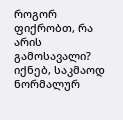როგორ ფიქრობთ, რა არის გამოსავალი? იქნებ, საკმაოდ ნორმალურ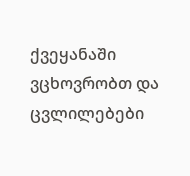ქვეყანაში ვცხოვრობთ და ცვლილებები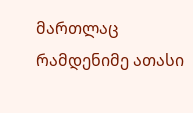მართლაც რამდენიმე ათასი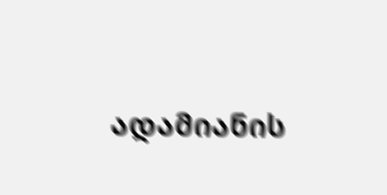ადამიანის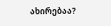ახირებაა?